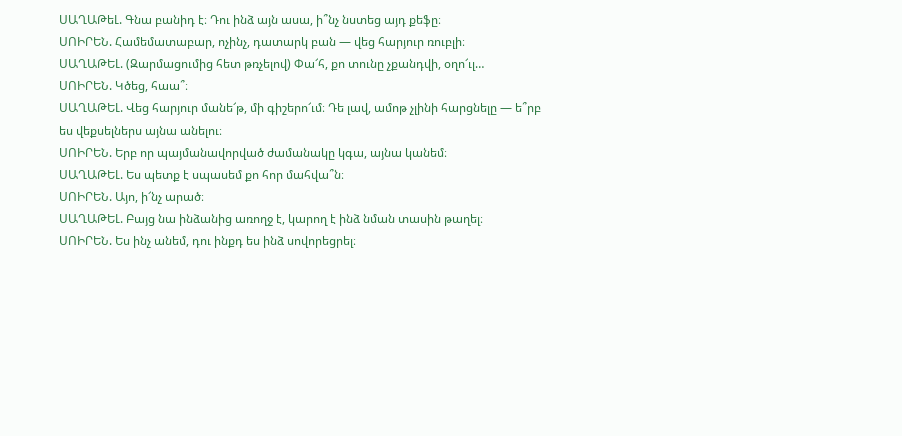ՍԱՂԱԹեԼ. Գնա բանիդ է։ Դու ինձ այն ասա, ի՞նչ նստեց այդ քեֆը։
ՍՈԻՐԵՆ. Համեմատաբար, ոչինչ, դատարկ բան — վեց հարյուր ռուբլի։
ՍԱՂԱԹԵԼ. (Զարմացումից հետ թռչելով) Փա՜հ, քո տունը չքանդվի, օղո՜ւլ…
ՍՈԻՐԵՆ. Կծեց, հաա՞։
ՍԱՂԱԹԵԼ. Վեց հարյուր մանե՜թ, մի գիշերո՜ւմ։ Դե լավ, ամոթ չլինի հարցնելը — ե՞րբ ես վեքսելներս այնա անելու։
ՍՈԻՐԵՆ. Երբ որ պայմանավորված ժամանակը կգա, այնա կանեմ։
ՍԱՂԱԹԵԼ. Ես պետք է սպասեմ քո հոր մահվա՞ն։
ՍՈԻՐԵՆ. Այո, ի՜նչ արած։
ՍԱՂԱԹԵԼ. Բայց նա ինձանից առողջ է, կարող է ինձ նման տասին թաղել։
ՍՈԻՐԵՆ. Ես ինչ անեմ, դու ինքդ ես ինձ սովորեցրել։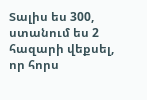Տալիս ես 300, ստանում ես 2 հազարի վեքսել, որ հորս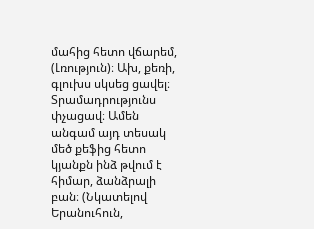մահից հետո վճարեմ, (Լռություն)։ Ախ, քեռի, գլուխս սկսեց ցավել։ Տրամադրությունս փչացավ։ Ամեն անգամ այդ տեսակ մեծ քեֆից հետո կյանքն ինձ թվում է հիմար, ձանձրալի բան։ (Նկատելով Երանուհուն,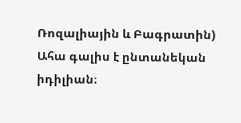Ռոզալիային և Բագրատին) Ահա գալիս է ընտանեկան իդիլիան։